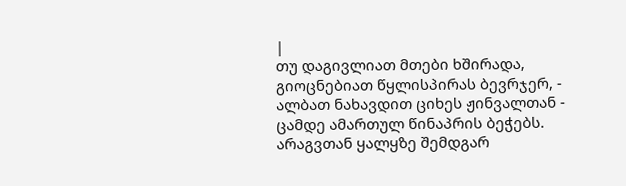|
თუ დაგივლიათ მთები ხშირადა, გიოცნებიათ წყლისპირას ბევრჯერ, - ალბათ ნახავდით ციხეს ჟინვალთან - ცამდე ამართულ წინაპრის ბეჭებს.
არაგვთან ყალყზე შემდგარ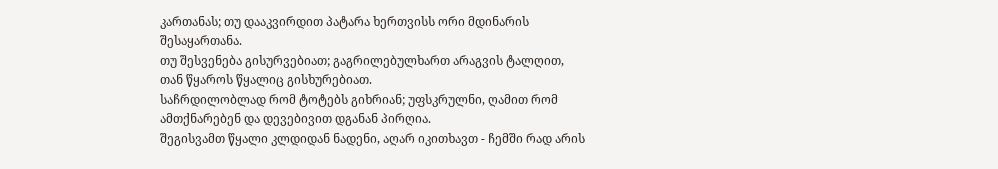კართანას; თუ დააკვირდით პატარა ხერთვისს ორი მდინარის შესაყართანა.
თუ შესვენება გისურვებიათ; გაგრილებულხართ არაგვის ტალღით, თან წყაროს წყალიც გისხურებიათ.
საჩრდილობლად რომ ტოტებს გიხრიან; უფსკრულნი, ღამით რომ ამთქნარებენ და დევებივით დგანან პირღია.
შეგისვამთ წყალი კლდიდან ნადენი, აღარ იკითხავთ - ჩემში რად არის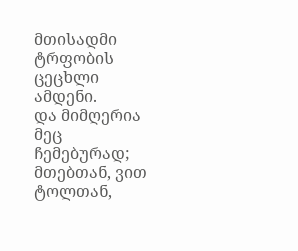მთისადმი ტრფობის ცეცხლი ამდენი.
და მიმღერია მეც ჩემებურად; მთებთან, ვით ტოლთან,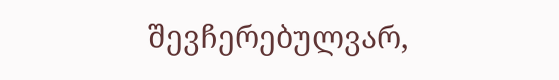შევჩერებულვარ,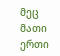მეც მათი ერთი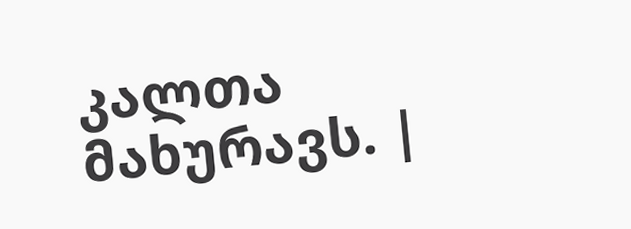კალთა მახურავს. |